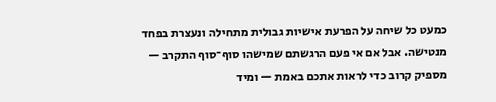כמעט כל שיחה על הפרעת אישיות גבולית מתחילה ונעצרת בפחד מנטישה. אבל אם אי פעם הרגשתם שמישהו סוף־סוף התקרב — מספיק קרוב כדי לראות אתכם באמת — ומיד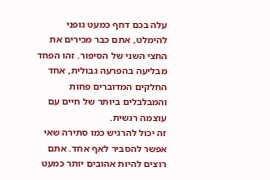עלה בכם דחף כמעט גופני להימלט, אתם כבר מכירים את החצי השני של הסיפור. זהו הפחד מבליעה בהפרעה גבולית, אחד החלקים המדוברים פחות והמבלבלים ביותר של חיים עם עוצמה רגשית.
זה יכול להרגיש כמו סתירה שאי אפשר להסביר לאף אחד. אתם רוצים להיות אהובים יותר כמעט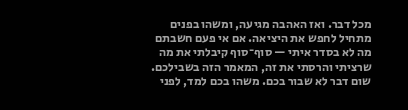מכל דבר. ואז האהבה מגיעה, ומשהו בפנים מתחיל לחפש את היציאה. אם אי פעם חשבתם מה לא בסדר איתי — סוף־סוף קיבלתי את מה שרציתי והרסתי את זה, המאמר הזה בשבילכם. שום דבר לא שבור בכם. משהו בכם למד, לפני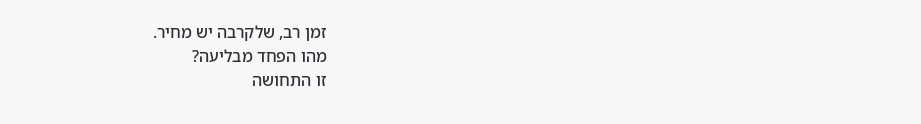זמן רב, שלקרבה יש מחיר.
מהו הפחד מבליעה?
זו התחושה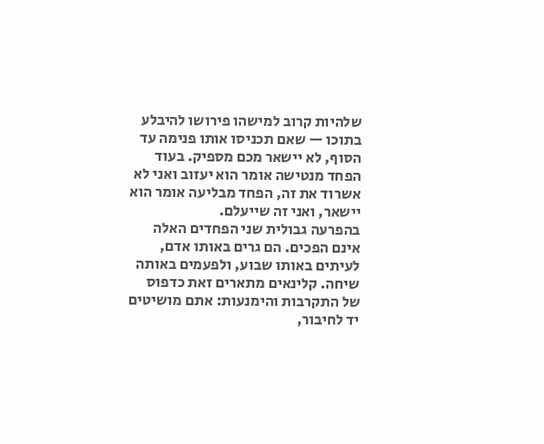שלהיות קרוב למישהו פירושו להיבלע בתוכו — שאם תכניסו אותו פנימה עד הסוף, לא יישאר מכם מספיק. בעוד הפחד מנטישה אומר הוא יעזוב ואני לא אשרוד את זה, הפחד מבליעה אומר הוא יישאר, ואני זה שייעלם.
בהפרעה גבולית שני הפחדים האלה אינם הפכים. הם גרים באותו אדם, לעיתים באותו שבוע, ולפעמים באותה שיחה. קלינאים מתארים זאת כדפוס של התקרבות והימנעות: אתם מושיטים יד לחיבור,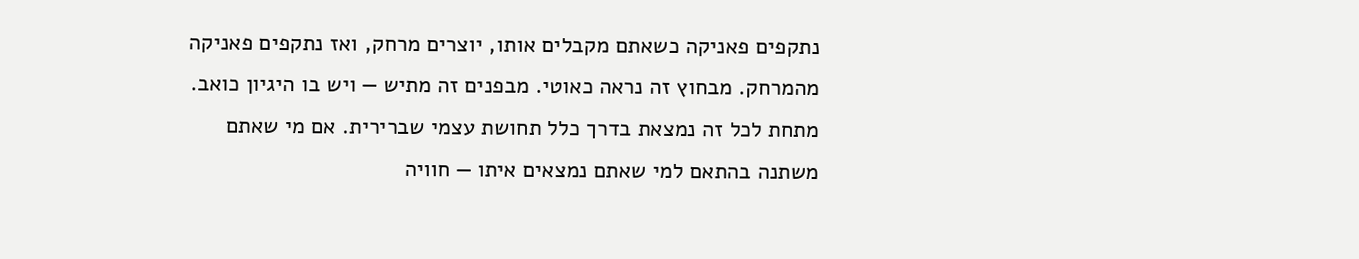נתקפים פאניקה כשאתם מקבלים אותו, יוצרים מרחק, ואז נתקפים פאניקה מהמרחק. מבחוץ זה נראה כאוטי. מבפנים זה מתיש — ויש בו היגיון כואב.
מתחת לכל זה נמצאת בדרך כלל תחושת עצמי שברירית. אם מי שאתם משתנה בהתאם למי שאתם נמצאים איתו — חוויה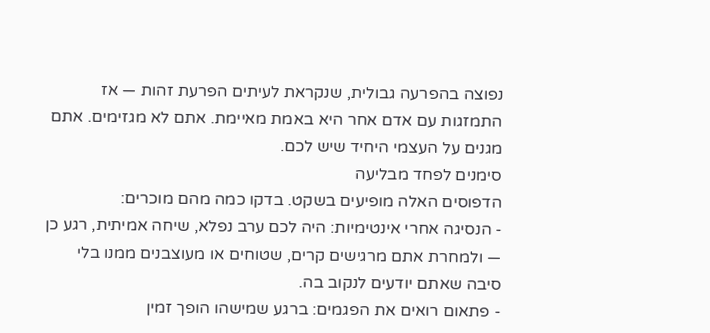נפוצה בהפרעה גבולית, שנקראת לעיתים הפרעת זהות — אז התמזגות עם אדם אחר היא באמת מאיימת. אתם לא מגזימים. אתם מגנים על העצמי היחיד שיש לכם.
סימנים לפחד מבליעה
הדפוסים האלה מופיעים בשקט. בדקו כמה מהם מוכרים:
- הנסיגה אחרי אינטימיות: היה לכם ערב נפלא, שיחה אמיתית, רגע כן — ולמחרת אתם מרגישים קרים, שטוחים או מעוצבנים ממנו בלי סיבה שאתם יודעים לנקוב בה.
- פתאום רואים את הפגמים: ברגע שמישהו הופך זמין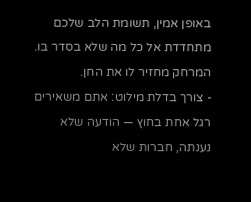באופן אמין, תשומת הלב שלכם מתחדדת אל כל מה שלא בסדר בו. המרחק מחזיר לו את החן.
- צורך בדלת מילוט: אתם משאירים רגל אחת בחוץ — הודעה שלא נענתה, חברות שלא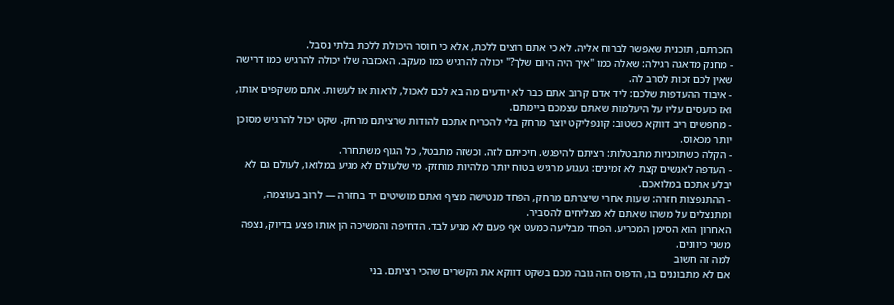הזכרתם, תוכנית שאפשר לברוח אליה. לא כי אתם רוצים ללכת, אלא כי חוסר היכולת ללכת בלתי נסבל.
- מחנק מדאגה רגילה: שאלה כמו "איך היה היום שלך?" יכולה להרגיש כמו מעקב. האכזבה שלו יכולה להרגיש כמו דרישה שאין לכם זכות לסרב לה.
- איבוד ההעדפות שלכם: ליד אדם קרוב אתם כבר לא יודעים מה בא לכם לאכול, לראות או לעשות. אתם משקפים אותו, ואז כועסים עליו על היעלמות שאתם עצמכם ביימתם.
- מחפשים ריב דווקא כשטוב: קונפליקט יוצר מרחק בלי להכריח אתכם להודות שרציתם מרחק. שקט יכול להרגיש מסוכן יותר מכאוס.
- הקלה כשתוכניות מתבטלות: רציתם להיפגש. חיכיתם לזה. וכשזה מתבטל, כל הגוף משתחרר.
- העדפה לאנשים קצת לא זמינים: געגוע מרגיש בטוח יותר מלהיות מוחזק. מי שלעולם לא מגיע במלואו, לעולם גם לא יבלע אתכם במלואכם.
- ההתנפצות חזרה: שעות אחרי שיצרתם מרחק, הפחד מנטישה מציף ואתם מושיטים יד בחזרה — לרוב בעוצמה, ומתנצלים על משהו שאתם לא מצליחים להסביר.
האחרון הוא הסימן המכריע. הפחד מבליעה כמעט אף פעם לא מגיע לבד. הדחיפה והמשיכה הן אותו פצע בדיוק, נצפה משני כיוונים.
למה זה חשוב
אם לא מתבוננים בו, הדפוס הזה גובה מכם בשקט דווקא את הקשרים שהכי רציתם. בני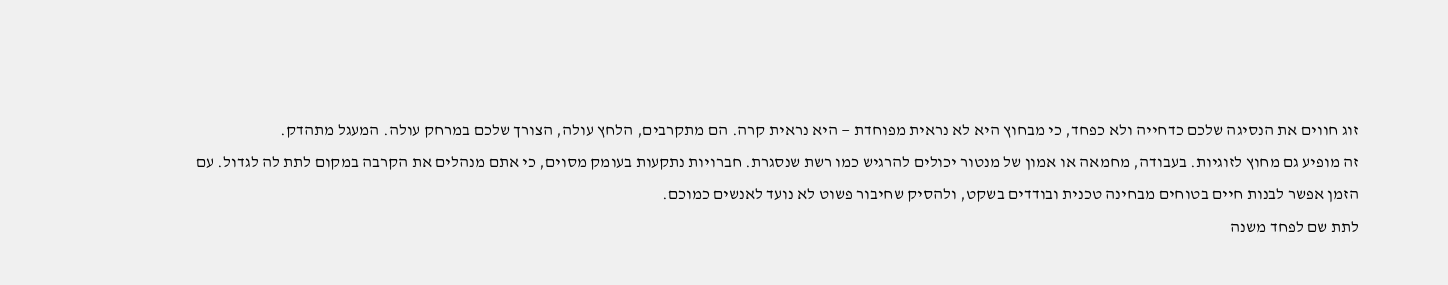זוג חווים את הנסיגה שלכם כדחייה ולא כפחד, כי מבחוץ היא לא נראית מפוחדת — היא נראית קרה. הם מתקרבים, הלחץ עולה, הצורך שלכם במרחק עולה. המעגל מתהדק.
זה מופיע גם מחוץ לזוגיות. בעבודה, מחמאה או אמון של מנטור יכולים להרגיש כמו רשת שנסגרת. חברויות נתקעות בעומק מסוים, כי אתם מנהלים את הקרבה במקום לתת לה לגדול. עם הזמן אפשר לבנות חיים בטוחים מבחינה טכנית ובודדים בשקט, ולהסיק שחיבור פשוט לא נועד לאנשים כמוכם.
לתת שם לפחד משנה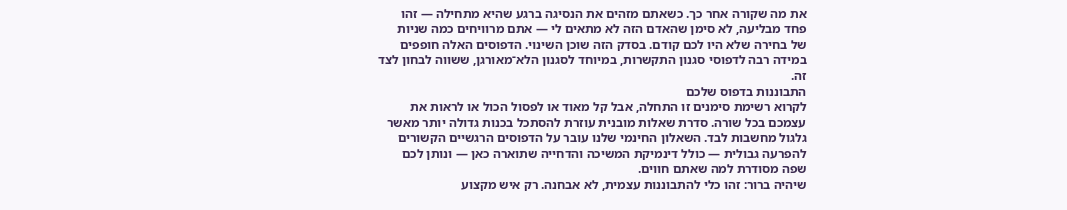את מה שקורה אחר כך. כשאתם מזהים את הנסיגה ברגע שהיא מתחילה — זהו פחד מבליעה, לא סימן שהאדם הזה לא מתאים לי — אתם מרוויחים כמה שניות של בחירה שלא היו לכם קודם. בסדק הזה שוכן השינוי. הדפוסים האלה חופפים במידה רבה לדפוסי סגנון התקשרות, במיוחד לסגנון הלא־מאורגן, ששווה לבחון לצד זה.
התבוננות בדפוס שלכם
לקרוא רשימת סימנים זו התחלה, אבל קל מאוד או לפסול הכול או לראות את עצמכם בכל שורה. סדרת שאלות מובנית עוזרת להסתכל בכנות גדולה יותר מאשר גלגול מחשבות לבד. השאלון החינמי שלנו עובר על הדפוסים הרגשיים הקשורים להפרעה גבולית — כולל דינמיקת המשיכה והדחייה שתוארה כאן — ונותן לכם שפה מסודרת למה שאתם חווים.
שיהיה ברור: זהו כלי להתבוננות עצמית, לא אבחנה. רק איש מקצוע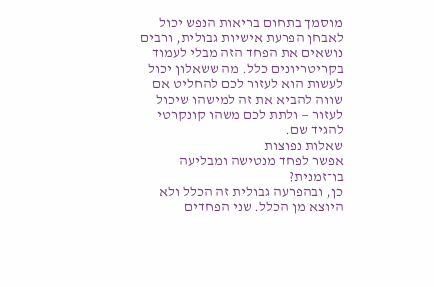מוסמך בתחום בריאות הנפש יכול לאבחן הפרעת אישיות גבולית, ורבים נושאים את הפחד הזה מבלי לעמוד בקריטריונים כלל. מה ששאלון יכול לעשות הוא לעזור לכם להחליט אם שווה להביא את זה למישהו שיכול לעזור — ולתת לכם משהו קונקרטי להגיד שם.
שאלות נפוצות
אפשר לפחד מנטישה ומבליעה בו־זמנית?
כן, ובהפרעה גבולית זה הכלל ולא היוצא מן הכלל. שני הפחדים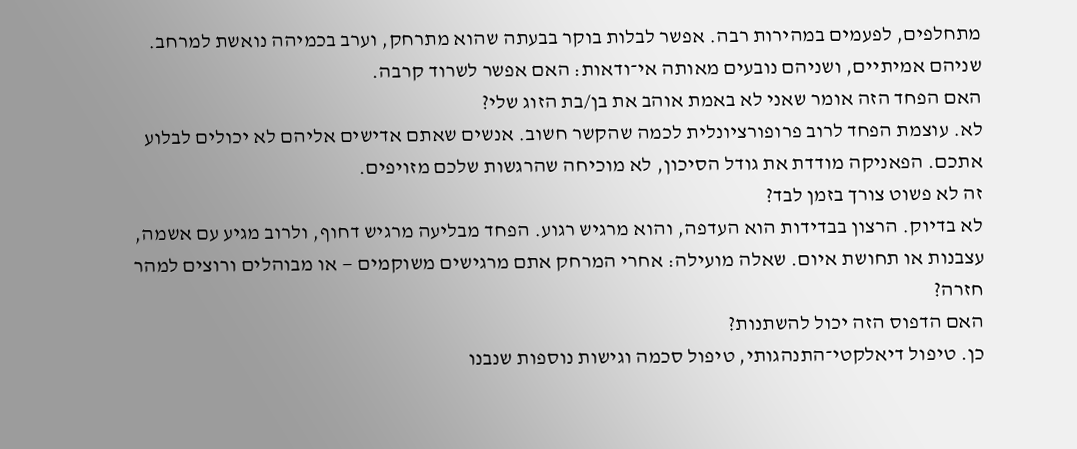מתחלפים, לפעמים במהירות רבה. אפשר לבלות בוקר בבעתה שהוא מתרחק, וערב בכמיהה נואשת למרחב. שניהם אמיתיים, ושניהם נובעים מאותה אי־ודאות: האם אפשר לשרוד קרבה.
האם הפחד הזה אומר שאני לא באמת אוהב את בן/בת הזוג שלי?
לא. עוצמת הפחד לרוב פרופורציונלית לכמה שהקשר חשוב. אנשים שאתם אדישים אליהם לא יכולים לבלוע אתכם. הפאניקה מודדת את גודל הסיכון, לא מוכיחה שהרגשות שלכם מזויפים.
זה לא פשוט צורך בזמן לבד?
לא בדיוק. הרצון בבדידות הוא העדפה, והוא מרגיש רגוע. הפחד מבליעה מרגיש דחוף, ולרוב מגיע עם אשמה, עצבנות או תחושת איום. שאלה מועילה: אחרי המרחק אתם מרגישים משוקמים — או מבוהלים ורוצים למהר חזרה?
האם הדפוס הזה יכול להשתנות?
כן. טיפול דיאלקטי־התנהגותי, טיפול סכמה וגישות נוספות שנבנו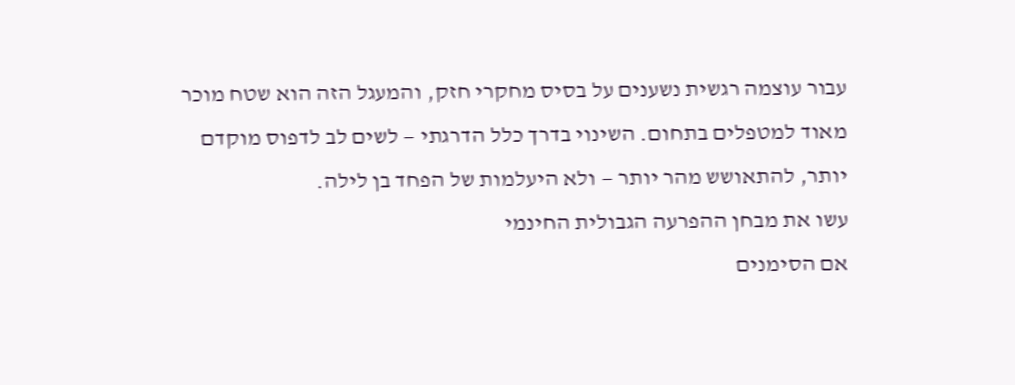עבור עוצמה רגשית נשענים על בסיס מחקרי חזק, והמעגל הזה הוא שטח מוכר מאוד למטפלים בתחום. השינוי בדרך כלל הדרגתי — לשים לב לדפוס מוקדם יותר, להתאושש מהר יותר — ולא היעלמות של הפחד בן לילה.
עשו את מבחן ההפרעה הגבולית החינמי
אם הסימנים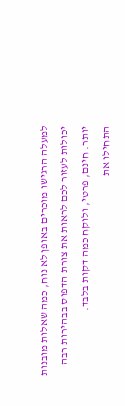למעלה הרגישו מוכרים באופן לא נוח, כמה שאלות מובנות יכולות לעזור לכם לראות את צורת הדפוס בבהירות רבה יותר. חינם, פרטי, ולוקח כמה דקות בלבד.
התחילו את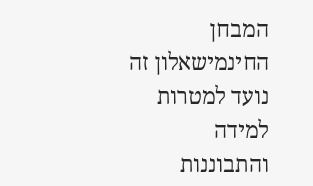המבחן החינמישאלון זה נועד למטרות למידה והתבוננות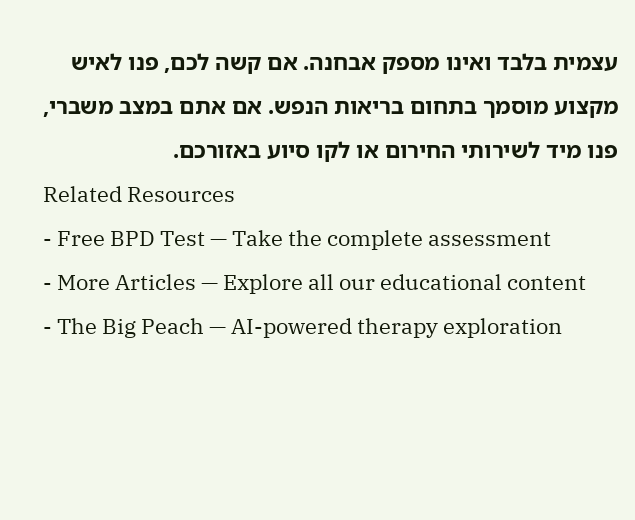עצמית בלבד ואינו מספק אבחנה. אם קשה לכם, פנו לאיש מקצוע מוסמך בתחום בריאות הנפש. אם אתם במצב משברי, פנו מיד לשירותי החירום או לקו סיוע באזורכם.
Related Resources
- Free BPD Test — Take the complete assessment
- More Articles — Explore all our educational content
- The Big Peach — AI-powered therapy exploration